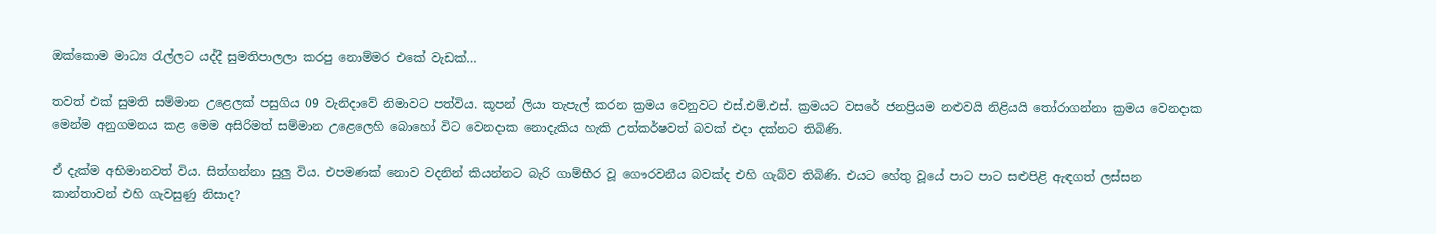ඔක්කොම මාධ්‍ය රැල්ලට යද්දී සුමතිපාලලා කරපු නොම්මර එකේ වැඩක්…

තවත් එක් සුමති සම්මාන උළෙලක් පසුගිය 09 වැනිදාවේ නිමාවට පත්විය. කූපන් ලියා තැපැල් කරන ක්‍රමය වෙනුවට එස්.එම්.එස්. ක්‍රමයට වසරේ ජනප්‍රියම නළුවයි නිළියයි තෝරාගන්නා ක්‍රමය වෙනදාක මෙන්ම අනුගමනය කළ මෙම අසිරිමත් සම්මාන උළෙලෙහි බොහෝ විට වෙනදාක නොදැකිය හැකි උත්කර්ෂවත් බවක් එදා දක්නට තිබිණි.

ඒ දැක්ම අභිමානවත් විය. සිත්ගන්නා සුලු විය. එපමණක් නොව වදනින් කියන්නට බැරි ගාම්භීර වූ ගෞරවනීය බවක්ද එහි ගැබ්ව තිබිණි. එයට හේතු වූයේ පාට පාට සළුපිළි ඇඳගත් ලස්සන කාන්තාවන් එහි ගැවසුණු නිසාද?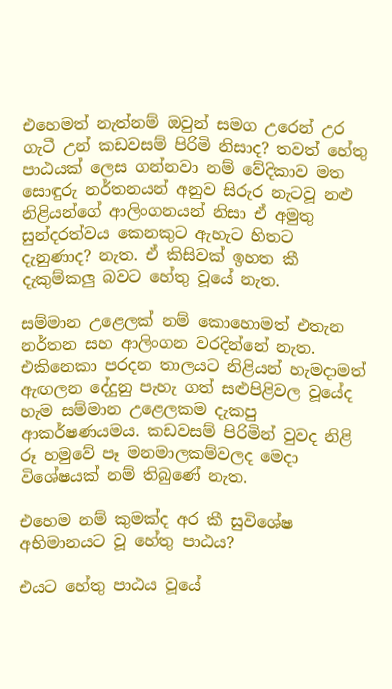එහෙමත් නැත්නම් ඔවුන් සමග උරෙන් උර ගැටී උන් කඩවසම් පිරිමි නිසාද? තවත් හේතු පාඨයක් ලෙස ගන්නවා නම් වේදිකාව මත සොඳුරු නර්තනයන් අනුව සිරුර නැටවූ නළු නිළියන්ගේ ආලිංගනයන් නිසා ඒ අමුතු සුන්දරත්වය කෙනකුට ඇහැට හිතට දැනුණාද? නැත. ඒ කිසිවක් ඉහත කී දැකුම්කලු බවට හේතු වූයේ නැත.

සම්මාන උළෙලක් නම් කොහොමත් එතැන නර්තන සහ ආලිංගන වරදින්නේ නැත. එකිනෙකා පරදන තාලයට නිළියන් හැමදාමත් ඇඟලන දේදුනු පැහැ ගත් සළුපිළිවල වූයේද හැම සම්මාන උළෙලකම දැකපු ආකර්ෂණයමය. කඩවසම් පිරිමින් වුවද නිළි රූ හමුවේ පෑ මනමාලකම්වලද මෙදා විශේෂයක් නම් තිබුණේ නැත.

එහෙම නම් කුමක්ද අර කී සුවිශේෂ අභිමානයට වූ හේතු පාඨය?

එයට හේතු පාඨය වූයේ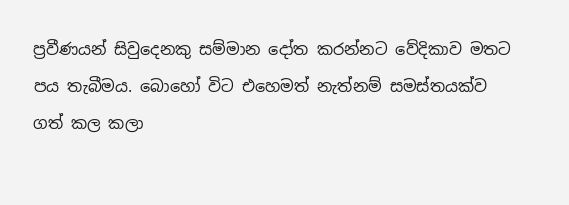ප්‍රවීණයන් සිවුදෙනකු සම්මාන දෝත කරන්නට වේදිකාව මතට පය තැබීමය. බොහෝ විට එහෙමත් නැත්නම් සමස්තයක්ව ගත් කල කලා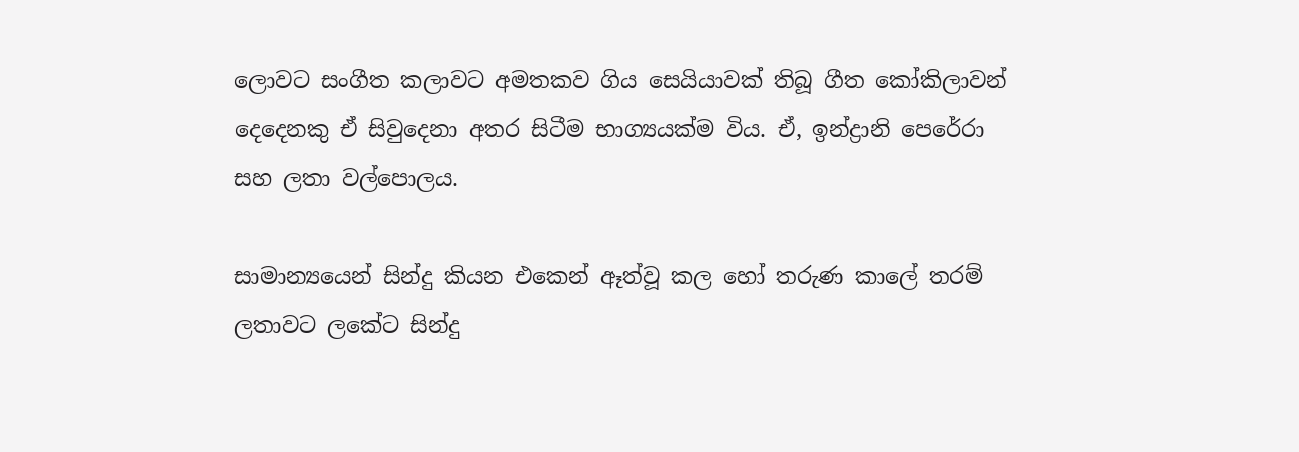ලොවට සංගීත කලාවට අමතකව ගිය සෙයියාවක් තිබූ ගීත කෝකිලාවන් දෙදෙනකු ඒ සිවුදෙනා අතර සිටීම භාග්‍යයක්ම විය. ඒ, ඉන්ද්‍රානි පෙරේරා සහ ලතා වල්පොලය.

සාමාන්‍යයෙන් සින්දු කියන එකෙන් ඈත්වූ කල හෝ තරුණ කාලේ තරම් ලතාවට ලකේට සින්දු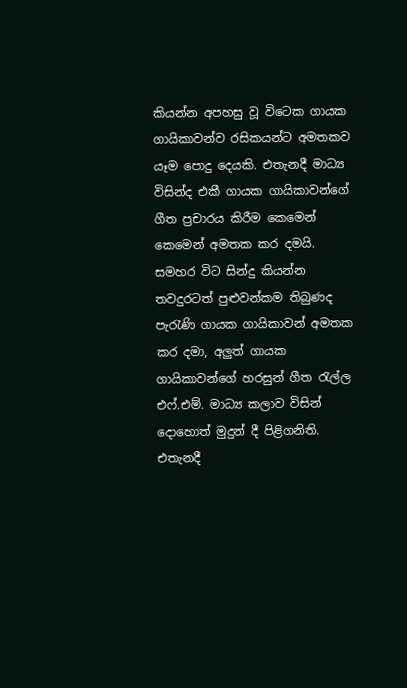කියන්න අපහසු වූ විටෙක ගායක ගායිකාවන්ව රසිකයන්ට අමතකව යෑම පොදු දෙයකි. එතැනදී මාධ්‍ය විසින්ද එකී ගායක ගායිකාවන්ගේ ගීත ප්‍රචාරය කිරීම කෙමෙන් කෙමෙන් අමතක කර දමයි. සමහර විට සින්දු කියන්න තවදුරටත් පුළුවන්කම තිබුණද පැරැණි ගායක ගායිකාවන් අමතක කර දමා, අලුත් ගායක ගායිකාවන්ගේ හරසුන් ගීත රැල්ල එෆ්.එම්. මාධ්‍ය කලාව විසින් දොහොත් මුදුන් දී පිළිගනිති. එතැනදී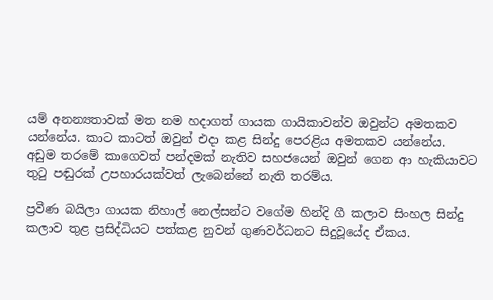යම් අනන්‍යතාවක් මත නම හදාගත් ගායක ගායිකාවන්ව ඔවුන්ට අමතකව යන්නේය. කාට කාටත් ඔවුන් එදා කළ සින්දු පෙරළිය අමතකව යන්නේය. අඩුම තරමේ කාගෙවත් පන්දමක් නැතිව සහජයෙන් ඔවුන් ගෙන ආ හැකියාවට තුටු පඬුරක් උපහාරයක්වත් ලැබෙන්නේ නැති තරම්ය.

ප්‍රවීණ බයිලා ගායක නිහාල් නෙල්සන්ට වගේම හින්දි ගී කලාව සිංහල සින්දු කලාව තුළ ප්‍රසිද්ධියට පත්කළ නුවන් ගුණවර්ධනට සිදුවූයේද ඒකය.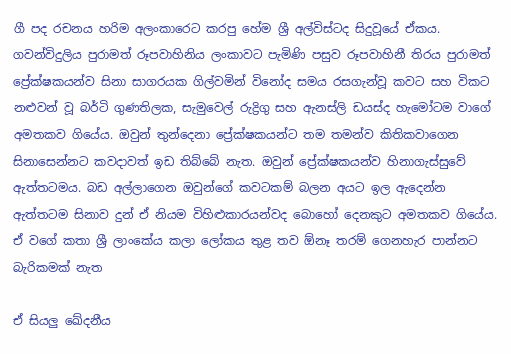ගී පද රචනය හරිම අලංකාරෙට කරපු හේම ශ්‍රී අල්විස්ටද සිදුවූයේ ඒකය. ගවන්විදුලිය පුරාමත් රූපවාහිනිය ලංකාවට පැමිණි පසුව රූපවාහිනී තිරය පුරාමත් ප්‍රේක්ෂකයන්ව සිනා සාගරයක ගිල්වමින් විනෝද සමය රසගැන්වූ කවට සහ විකට නළුවන් වූ බර්ටි ගුණතිලක, සැමුවෙල් රුද්‍රිගු සහ ඇනස්ලි ඩයස්ද හැමෝටම වාගේ අමතකව ගියේය. ඔවුන් තුන්දෙනා ප්‍රේක්ෂකයන්ට තම තමන්ව කිතිකවාගෙන සිනාසෙන්නට කවදාවත් ඉඩ තිබ්බේ නැත. ඔවුන් ප්‍රේක්ෂකයන්ව හිනාගැස්සුවේ ඇත්තටමය. බඩ අල්ලාගෙන ඔවුන්ගේ කවටකම් බලන අයට ඉල ඇදෙන්න ඇත්තටම සිනාව දුන් ඒ නියම විහිළුකාරයන්වද බොහෝ දෙනකුට අමතකව ගියේය. ඒ වගේ කතා ශ්‍රී ලාංකේය කලා ලෝකය තුළ තව ඕනෑ තරම් ගෙනහැර පාන්නට බැරිකමක් නැත

ඒ සියලු ඛේදනීය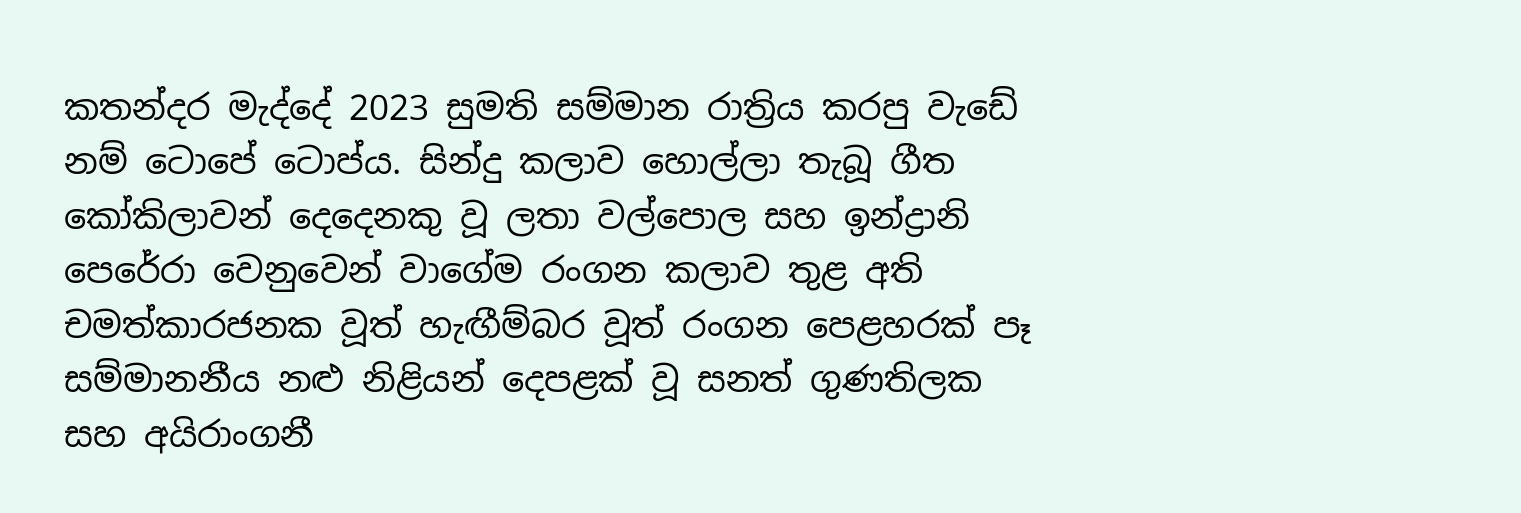කතන්දර මැද්දේ 2023 සුමති සම්මාන රාත්‍රිය කරපු වැඩේ නම් ටොපේ ටොප්ය. සින්දු කලාව හොල්ලා තැබූ ගීත කෝකිලාවන් දෙදෙනකු වූ ලතා වල්පොල සහ ඉන්ද්‍රානි පෙරේරා වෙනුවෙන් වාගේම රංගන කලාව තුළ අති චමත්කාරජනක වූත් හැඟීම්බර වූත් රංගන පෙළහරක් පෑ සම්මානනීය නළු නිළියන් දෙපළක් වූ සනත් ගුණතිලක සහ අයිරාංගනී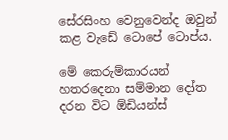සේරසිංහ වෙනුවෙන්ද ඔවුන් කළ වැඩේ ටොපේ ටොප්ය.

මේ කෙරුම්කාරයන් හතරදෙනා සම්මාන දෝත දරන විට ඕඩියන්ස්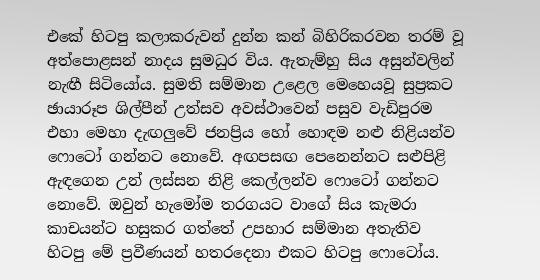එකේ හිටපු කලාකරුවන් දුන්න කන් බිහිරිකරවන තරම් වූ අත්පොළසන් නාදය සුමධුර විය. ඇතැම්හු සිය අසුන්වලින් නැඟී සිටියෝය. සුමති සම්මාන උළෙල මෙහෙයවූ සුප්‍රකට ඡායාරූප ශිල්පීන් උත්සව අවස්ථාවෙන් පසුව වැඩිපුරම එහා මෙහා දැඟලුවේ ජනප්‍රිය හෝ හොඳම නළු නිළියන්ව ෆොටෝ ගන්නට නොවේ. අඟපසඟ පෙනෙන්නට සළුපිළි ඇඳගෙන උන් ලස්සන නිළි කෙල්ලන්ව ෆොටෝ ගන්නට නොවේ. ඔවුන් හැමෝම තරගයට වාගේ සිය කැමරා කාචයන්ට හසුකර ගත්තේ උපහාර සම්මාන අතැතිව හිටපු මේ ප්‍රවීණයන් හතරදෙනා එකට හිටපු ෆොටෝය.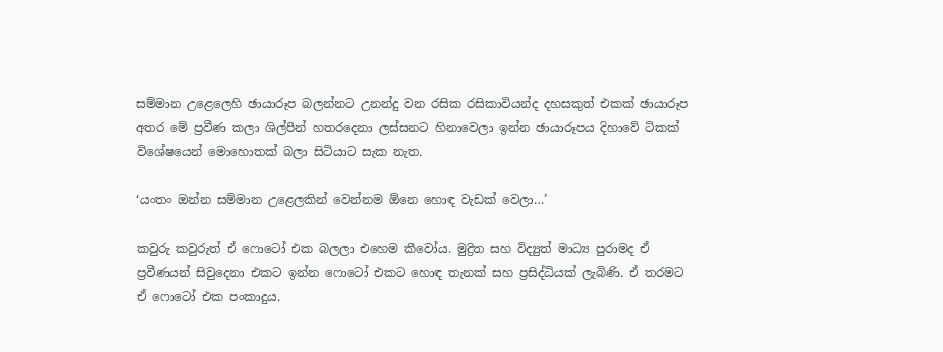සම්මාන උළෙලෙහි ඡායාරූප බලන්නට උනන්දු වන රසික රසිකාවියන්ද දහසකුත් එකක් ඡායාරූප අතර මේ ප්‍රවීණ කලා ශිල්පීන් හතරදෙනා ලස්සනට හිනාවෙලා ඉන්න ඡායාරූපය දිහාවේ ටිකක් විශේෂයෙන් මොහොතක් බලා සිටියාට සැක නැත.

‘යංතං ඔන්න සම්මාන උළෙලකින් වෙන්නම ඕනෙ හොඳ වැඩක් වෙලා…’

කවුරු කවුරුත් ඒ ෆොටෝ එක බලලා එහෙම කීවෝය. මුද්‍රිත සහ විද්‍යුත් මාධ්‍ය පුරාමද ඒ ප්‍රවීණයන් සිවුදෙනා එකට ඉන්න ෆොටෝ එකට හොඳ තැනක් සහ ප්‍රසිද්ධියක් ලැබිණි. ඒ තරමට ඒ ෆොටෝ එක පංකාදුය.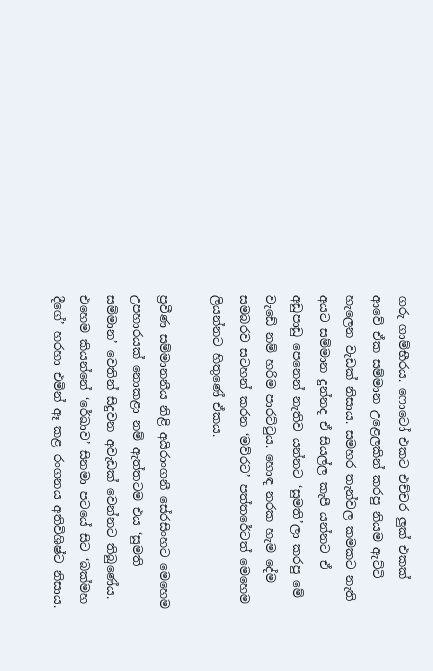ගරු ගාම්භීරය. ෆොටෝ එකට එච්චර ලුක් එකක් ආවේ ඒක සම්මාන උළෙලකින් කරපු නියම ඇට්ටි හැලෙන වැඩක් නිසාය. සමහර තැන්වල කමකට නැති අයට සම්මාන දුන්නද ඒ සියල්ල කැපී යන්නට ඒ අඩුපාඩු පෙනෙන් නැතිව යන්නට ‘සුමති’ලා කරපු මේ වැඩේ නම් හරිම පාරට්ටුය. හොඳ නරක හැම දේම සමබරව සටහන් කරන ‘මව්රට’ පත්තරේටත් මෙහෙම ලියන්නට හිතුණේ ඒකය.

ප්‍රවීණ සම්මානනීය නිළි අයිරාංගනී සේරසිංහට මෙහෙම උපහාරයක් නොකළා නම් ඇත්තටම එය ‘සුමති සම්මාන’ වෙතින් සිදුවන අවැඩක් වෙන්නට තිබුණේය. එහෙම කියන්නේ ‘රේඛාව’ සිනමා පටයේ සිට ‘බක්මහ දීගේ’ හරහා එමින් ඈ කළ රංගනය අතිවිශිෂ්ට නිසාය.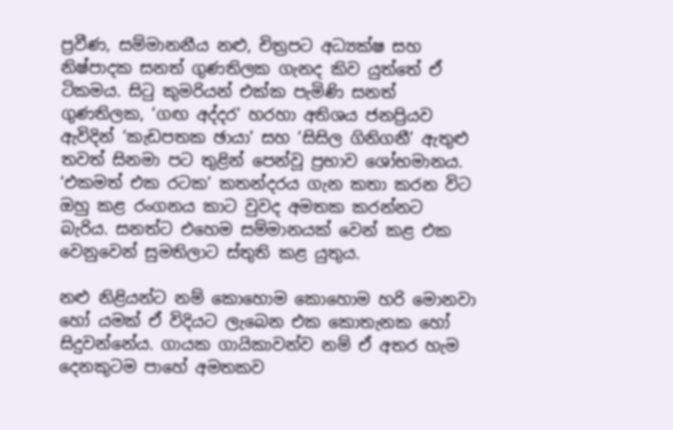ප්‍රවීණ, සම්මානනීය නළු, චිත්‍රපට අධ්‍යක්ෂ සහ නිෂ්පාදක සනත් ගුණතිලක ගැනද කිව යුත්තේ ඒ ටිකමය. සිටු කුමරියන් එක්ක පැමිණි සනත් ගුණතිලක, ‘ගඟ අද්දර’ හරහා අතිශය ජනප්‍රියව ඇවිදින් ‘කැඩපතක ඡායා’ සහ ‘සිසිල ගිනිගනී’ ඇතුළු තවත් සිනමා පට තුළින් පෙන්වූ ප්‍රභාව ශෝභමානය. ‘එකමත් එක රටක’ කතන්දරය ගැන කතා කරන විට ඔහු කළ රංගනය කාට වුවද අමතක කරන්නට බැරිය. සනත්ට එහෙම සම්මානයක් වෙන් කළ එක වෙනුවෙන් සුමතිලාට ස්තුති කළ යුතුය.

නළු නිළියන්ට නම් කොහොම කොහොම හරි මොනවා හෝ යමක් ඒ විදියට ලැබෙන එක කොතැනක හෝ සිදුවන්නේය. ගායක ගායිකාවන්ව නම් ඒ අතර හැම දෙනකුටම පාහේ අමතකව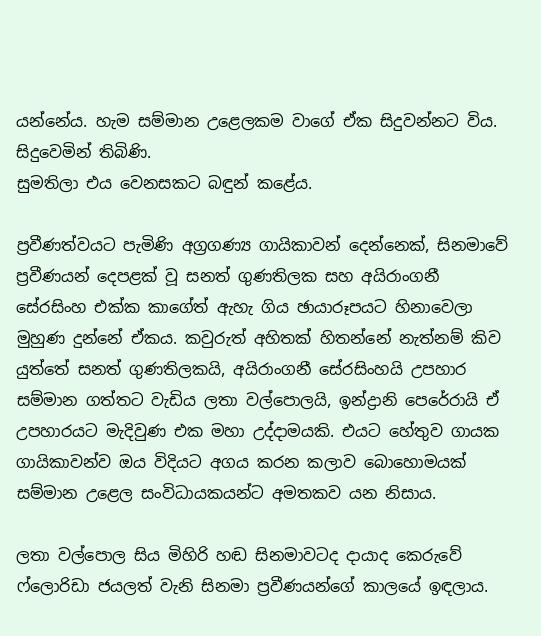යන්නේය. හැම සම්මාන උළෙලකම වාගේ ඒක සිදුවන්නට විය. සිදුවෙමින් තිබිණි.
සුමතිලා එය වෙනසකට බඳුන් කළේය.

ප්‍රවීණත්වයට පැමිණි අග්‍රගණ්‍ය ගායිකාවන් දෙන්නෙක්, සිනමාවේ ප්‍රවීණයන් දෙපළක් වූ සනත් ගුණතිලක සහ අයිරාංගනී සේරසිංහ එක්ක කාගේත් ඇහැ ගිය ඡායාරූපයට හිනාවෙලා මුහුණ දුන්නේ ඒකය. කවුරුත් අහිතක් හිතන්නේ නැත්නම් කිව යුත්තේ සනත් ගුණතිලකයි, අයිරාංගනී සේරසිංහයි උපහාර සම්මාන ගත්තට වැඩිය ලතා වල්පොලයි, ඉන්ද්‍රානි පෙරේරායි ඒ උපහාරයට මැදිවුණ එක මහා උද්දාමයකි. එයට හේතුව ගායක ගායිකාවන්ව ඔය විදියට අගය කරන කලාව බොහොමයක් සම්මාන උළෙල සංවිධායකයන්ට අමතකව යන නිසාය.

ලතා වල්පොල සිය මිහිරි හඬ සිනමාවටද දායාද කෙරුවේ ෆ්ලොරිඩා ජයලත් වැනි සිනමා ප්‍රවීණයන්ගේ කාලයේ ඉඳලාය.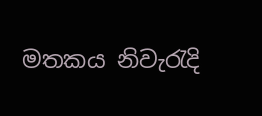මතකය නිවැරැදි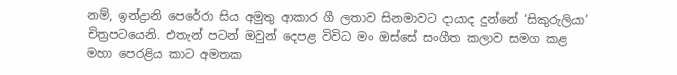නම්, ඉන්ද්‍රානි පෙරේරා සිය අමුතු ආකාර ගී ලතාව සිනමාවට දායාද දුන්නේ ‘සිකුරුලියා’ චිත්‍රපටයෙනි. එතැන් පටන් ඔවුන් දෙපළ විවිධ මං ඔස්සේ සංගීත කලාව සමග කළ මහා පෙරළිය කාට අමතක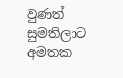වුණත් සුමතිලාට අමතක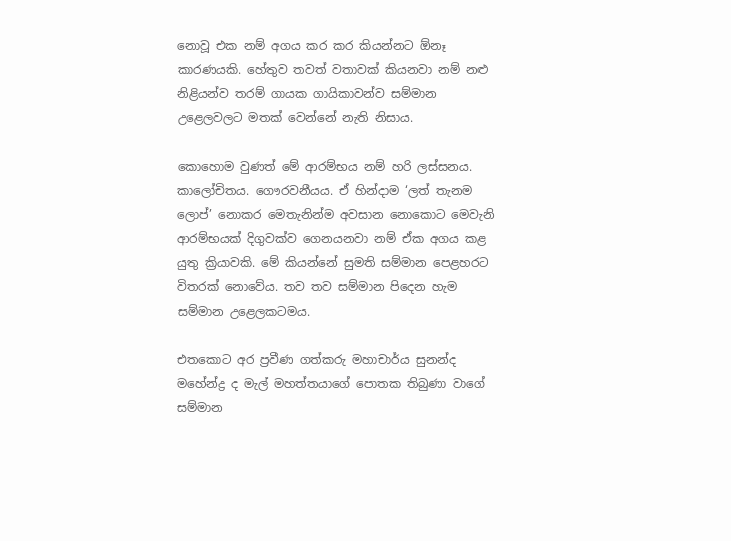නොවූ එක නම් අගය කර කර කියන්නට ඕනෑ කාරණයකි. හේතුව තවත් වතාවක් කියනවා නම් නළු නිළියන්ව තරම් ගායක ගායිකාවන්ව සම්මාන උළෙලවලට මතක් වෙන්නේ නැති නිසාය.

කොහොම වුණත් මේ ආරම්භය නම් හරි ලස්සනය. කාලෝචිතය. ගෞරවනීයය. ඒ හින්දාම ‘ලත් තැනම ලොප්’ නොකර මෙතැනින්ම අවසාන නොකොට මෙවැනි ආරම්භයක් දිගුවක්ව ගෙනයනවා නම් ඒක අගය කළ යුතු ක්‍රියාවකි. මේ කියන්නේ සුමති සම්මාන පෙළහරට විතරක් නොවේය. තව තව සම්මාන පිදෙන හැම සම්මාන උළෙලකටමය.

එතකොට අර ප්‍රවීණ ගත්කරු මහාචාර්ය සුනන්ද මහේන්ද්‍ර ද මැල් මහත්තයාගේ පොතක තිබුණා වාගේ සම්මාන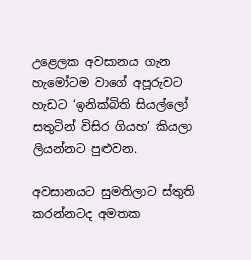උළෙලක අවසානය ගැන හැමෝටම වාගේ අපූරුවට හැඩට ‘ඉනික්බිති සියල්ලෝ සතුටින් විසිර ගියහ’ කියලා ලියන්නට පුළුවන.

අවසානයට සුමතිලාට ස්තුති කරන්නටද අමතක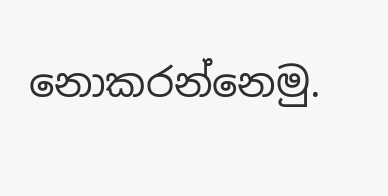නොකරන්නෙමු.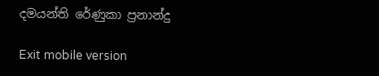දමයන්ති රේණුකා ප්‍රනාන්දු

Exit mobile version